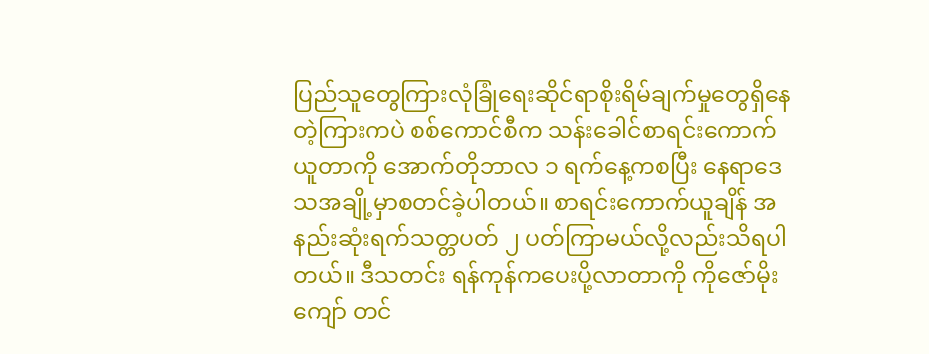ပြည်သူတွေကြားလုံခြုံရေးဆိုင်ရာစိုးရိမ်ချက်မှုတွေရှိနေတဲ့ကြားကပဲ စစ်ကောင်စီက သန်းခေါင်စာရင်းကောက်ယူတာကို အောက်တိုဘာလ ၁ ရက်နေ့ကစပြီး နေရာဒေသအချို့မှာစတင်ခဲ့ပါတယ်။ စာရင်းကောက်ယူချိန် အနည်းဆုံးရက်သတ္တပတ် ၂ ပတ်ကြာမယ်လို့လည်းသိရပါတယ်။ ဒီသတင်း ရန်ကုန်ကပေးပို့လာတာကို ကိုဇော်မိုးကျော် တင်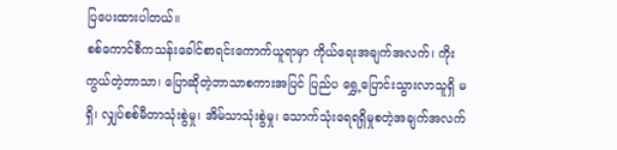ပြပေးထားပါတယ်။
စစ်ကောင်စီကသန်းခေါင်စာရင်းကောက်ယူရာမှာ ကိုယ်ရေးအချက်အလက်၊ ကိုးကွယ်တဲ့ဘာသာ၊ ပြောဆိုတဲ့ဘာသာစကားအပြင် ပြည်ပ ရွှေ့ပြောင်းသွားလာသူရှိ မရှိ၊ လျှပ်စစ်မီတာသုံးစွဲမှု၊ အိမ်သာသုံးစွဲမှု၊ သောက်သုံးရေရရှိမှုစတဲ့အချက်အလက်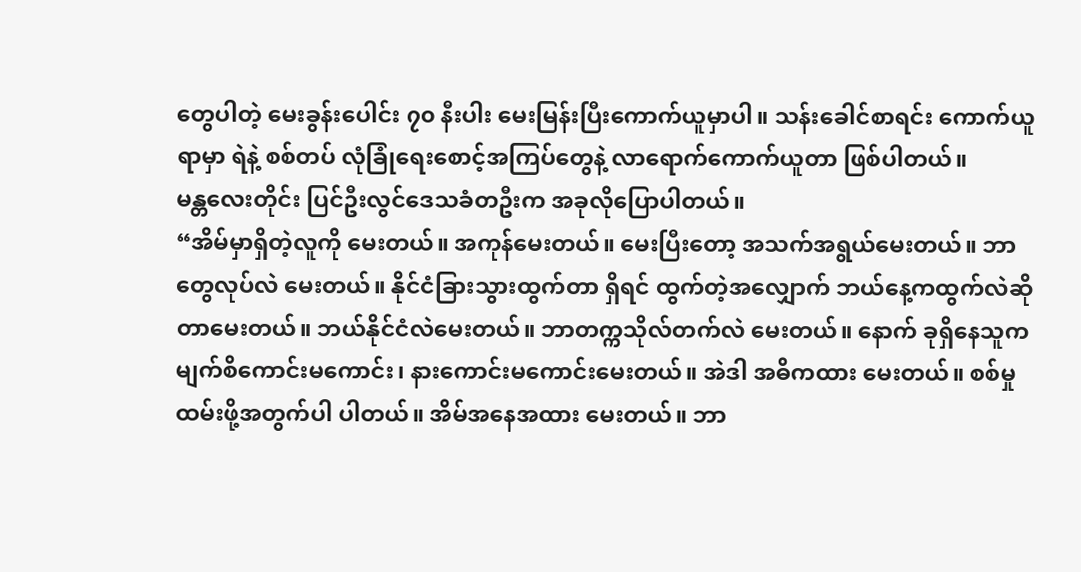တွေပါတဲ့ မေးခွန်းပေါင်း ၇၀ နီးပါး မေးမြန်းပြီးကောက်ယူမှာပါ။ သန်းခေါင်စာရင်း ကောက်ယူရာမှာ ရဲနဲ့ စစ်တပ် လုံခြုံရေးစောင့်အကြပ်တွေနဲ့ လာရောက်ကောက်ယူတာ ဖြစ်ပါတယ်။
မန္တလေးတိုင်း ပြင်ဦးလွင်ဒေသခံတဦးက အခုလိုပြောပါတယ်။
“အိမ်မှာရှိတဲ့လူကို မေးတယ်။ အကုန်မေးတယ်။ မေးပြီးတော့ အသက်အရွယ်မေးတယ်။ ဘာတွေလုပ်လဲ မေးတယ်။ နိုင်ငံခြားသွားထွက်တာ ရှိရင် ထွက်တဲ့အလျှောက် ဘယ်နေ့ကထွက်လဲဆိုတာမေးတယ်။ ဘယ်နိုင်ငံလဲမေးတယ်။ ဘာတက္ကသိုလ်တက်လဲ မေးတယ်။ နောက် ခုရှိနေသူက မျက်စိကောင်းမကောင်း၊ နားကောင်းမကောင်းမေးတယ်။ အဲဒါ အဓိကထား မေးတယ်။ စစ်မှုထမ်းဖို့အတွက်ပါ ပါတယ်။ အိမ်အနေအထား မေးတယ်။ ဘာ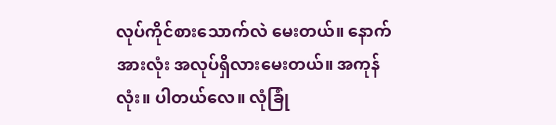လုပ်ကိုင်စားသောက်လဲ မေးတယ်။ နောက်အားလုံး အလုပ်ရှိလားမေးတယ်။ အကုန်လုံး။ ပါတယ်လေ။ လုံခြုံ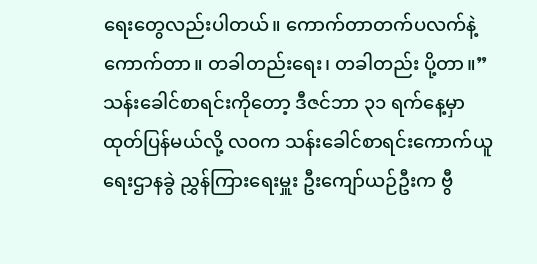ရေးတွေလည်းပါတယ်။ ကောက်တာတက်ပလက်နဲ့ကောက်တာ။ တခါတည်းရေး၊ တခါတည်း ပို့တာ။”
သန်းခေါင်စာရင်းကိုတော့ ဒီဇင်ဘာ ၃၁ ရက်နေ့မှာထုတ်ပြန်မယ်လို့ လဝက သန်းခေါင်စာရင်းကောက်ယူရေးဌာနခွဲ ညွှန်ကြားရေးမှူး ဦးကျော်ယဉ်ဦးက ဗွီ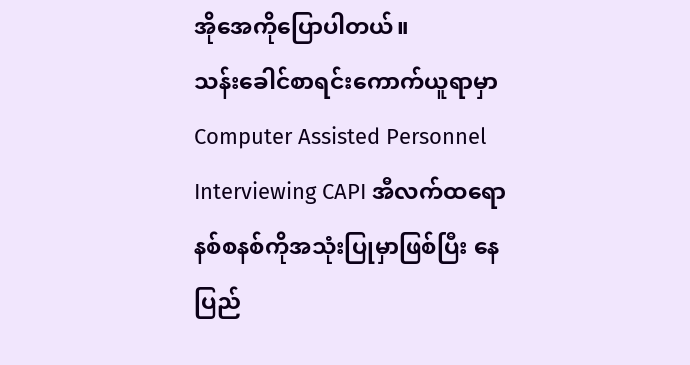အိုအေကိုပြောပါတယ်။
သန်းခေါင်စာရင်းကောက်ယူရာမှာ Computer Assisted Personnel Interviewing CAPI အီလက်ထရောနစ်စနစ်ကိုအသုံးပြုမှာဖြစ်ပြီး နေပြည်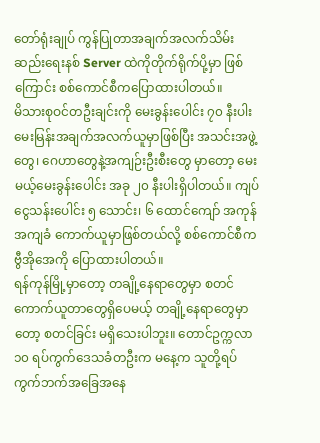တော်ရုံးချုပ် ကွန်ပြုတာအချက်အလက်သိမ်းဆည်းရေးနစ် Server ထဲကိုတိုက်ရိုက်ပို့မှာ ဖြစ်ကြောင်း စစ်ကောင်စီကပြောထားပါတယ်။
မိသားစုဝင်တဦးချင်းကို မေးခွန်းပေါင်း ၇၀ နီးပါး မေးမြန်းအချက်အလက်ယူမှာဖြစ်ပြီး အသင်းအဖွဲ့တွေ၊ ဂေဟာတွေနဲ့အကျဉ်းဦးစီးတွေ မှာတော့ မေးမယ့်မေးခွန်းပေါင်း အခု ၂၀ နီးပါးရှိပါတယ်။ ကျပ်ငွေသန်းပေါင်း ၅ သောင်း၊ ၆ ထောင်ကျော် အကုန်အကျခံ ကောက်ယူမှာဖြစ်တယ်လို့ စစ်ကောင်စီက ဗွီအိုအေကို ပြောထားပါတယ်။
ရန်ကုန်မြို့မှာတော့ တချို့နေရာတွေမှာ စတင်ကောက်ယူတာတွေရှိပေမယ့် တချို့နေရာတွေမှာတော့ စတင်ခြင်း မရှိသေးပါဘူး။ တောင်ဥက္ကလာ ၁၀ ရပ်ကွက်ဒေသခံတဦးက မနေ့က သူတို့ရပ်ကွက်ဘက်အခြေအနေ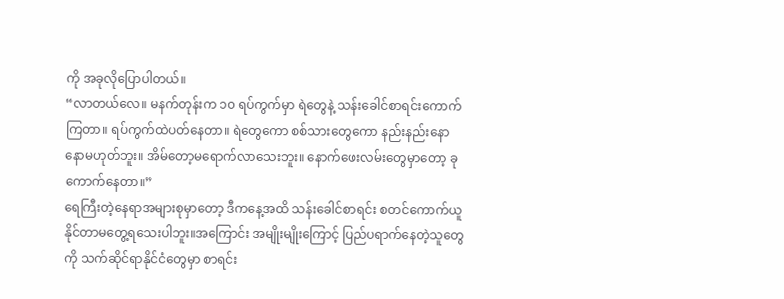ကို အခုလိုပြောပါတယ်။
“လာတယ်လေ။ မနက်တုန်းက ၁၀ ရပ်ကွက်မှာ ရဲတွေနဲ့ သန်းခေါင်စာရင်းကောက်ကြတာ။ ရပ်ကွက်ထဲပတ်နေတာ။ ရဲတွေကော စစ်သားတွေကော နည်းနည်းနောနောမဟုတ်ဘူး။ အိမ်တော့မရောက်လာသေးဘူး။ နောက်ဖေးလမ်းတွေမှာတော့ ခုကောက်နေတာ။”
ရေကြီးတဲ့နေရာအများစုမှာတော့ ဒီကနေ့အထိ သန်းခေါင်စာရင်း စတင်ကောက်ယူနိုင်တာမတွေ့ရသေးပါဘူး။အကြောင်း အမျိုးမျိုးကြောင့် ပြည်ပရာက်နေတဲ့သူတွေကို သက်ဆိုင်ရာနိုင်ငံတွေမှာ စာရင်း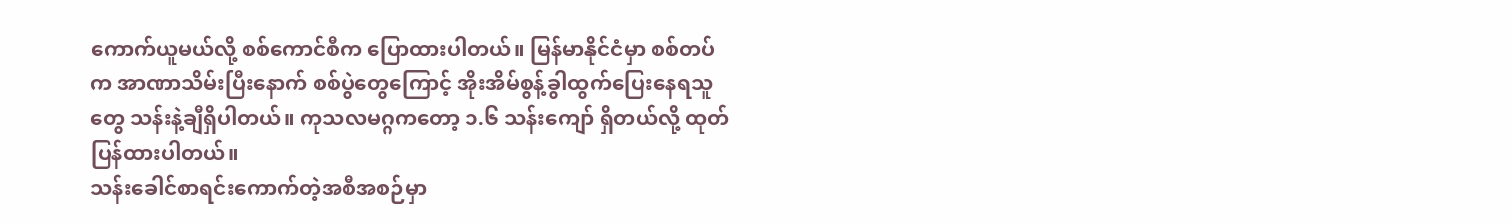ကောက်ယူမယ်လို့ စစ်ကောင်စီက ပြောထားပါတယ်။ မြန်မာနိုင်ငံမှာ စစ်တပ်က အာဏာသိမ်းပြီးနောက် စစ်ပွဲတွေကြောင့် အိုးအိမ်စွန့်ခွါထွက်ပြေးနေရသူတွေ သန်းနဲ့ချီရှိပါတယ်။ ကုသလမဂ္ဂကတော့ ၁.၆ သန်းကျော် ရှိတယ်လို့ ထုတ်ပြန်ထားပါတယ်။
သန်းခေါင်စာရင်းကောက်တဲ့အစီအစဉ်မှာ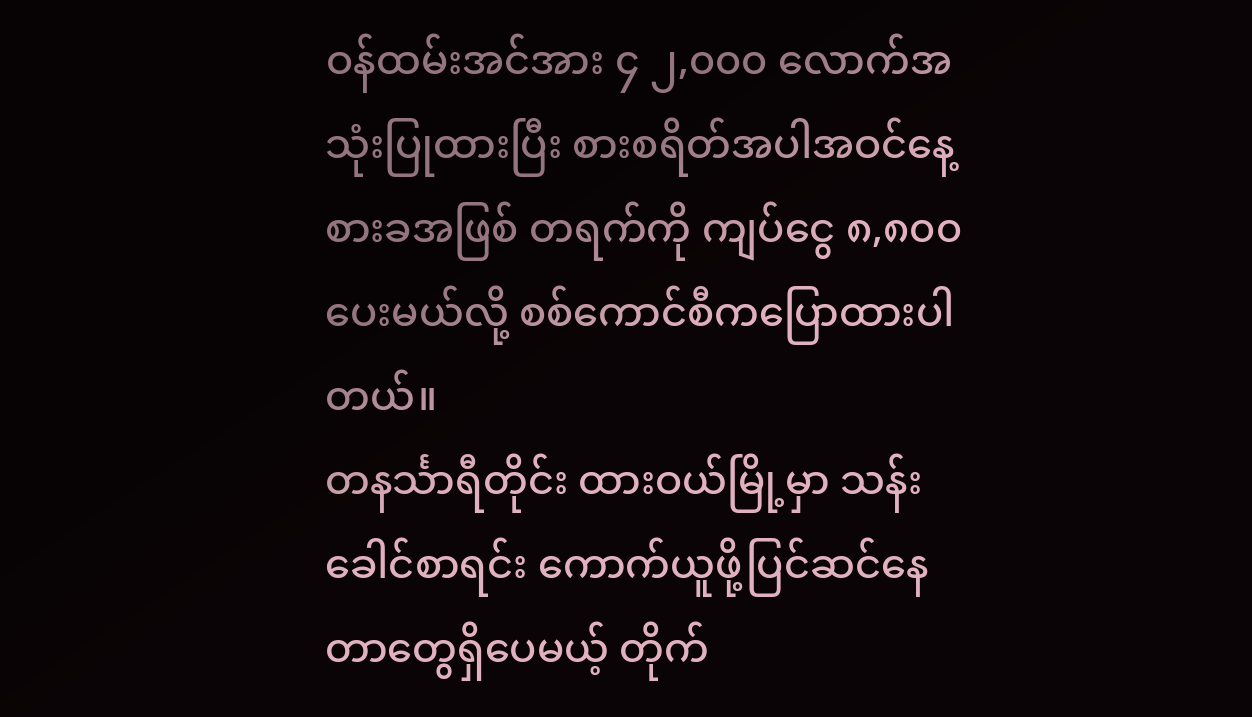ဝန်ထမ်းအင်အား ၄ ၂,၀၀၀ လောက်အသုံးပြုထားပြီး စားစရိတ်အပါအဝင်နေ့စားခအဖြစ် တရက်ကို ကျပ်ငွေ ၈,၈၀၀ ပေးမယ်လို့ စစ်ကောင်စီကပြောထားပါတယ်။
တနင်္သာရီတိုင်း ထားဝယ်မြို့မှာ သန်းခေါင်စာရင်း ကောက်ယူဖို့ပြင်ဆင်နေတာတွေရှိပေမယ့် တိုက်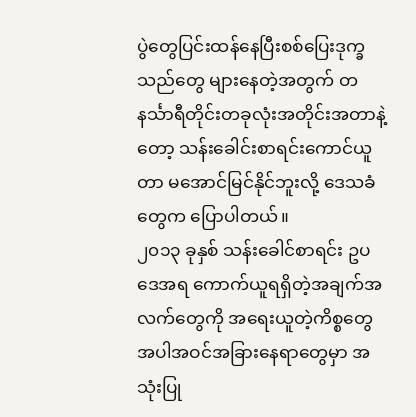ပွဲတွေပြင်းထန်နေပြီးစစ်ပြေးဒုက္ခသည်တွေ များနေတဲ့အတွက် တနင်္သာရီတိုင်းတခုလုံးအတိုင်းအတာနဲ့တော့ သန်းခေါင်းစာရင်းကောင်ယူတာ မအောင်မြင်နိုင်ဘူးလို့ ဒေသခံတွေက ပြောပါတယ်။
၂၀၁၃ ခုနှစ် သန်းခေါင်စာရင်း ဥပဒေအရ ကောက်ယူရရှိတဲ့အချက်အလက်တွေကို အရေးယူတဲ့ကိစ္စတွေအပါအဝင်အခြားနေရာတွေမှာ အသုံးပြု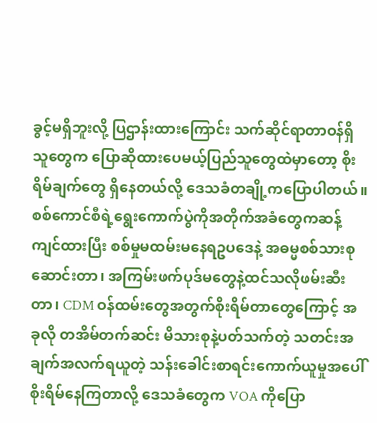ခွင့်မရှိဘူးလို့ ပြဌာန်းထားကြောင်း သက်ဆိုင်ရာတာဝန်ရှိသူတွေက ပြောဆိုထားပေမယ့်ပြည်သူတွေထဲမှာတော့ စိုးရိမ်ချက်တွေ ရှိနေတယ်လို့ ဒေသခံတချို့ကပြောပါတယ်။ စစ်ကောင်စီရဲ့ရွေးကောက်ပွဲကိုအတိုက်အခံတွေကဆန့်ကျင်ထားပြီး စစ်မှုမထမ်းမနေရဥပဒေနဲ့ အဓမ္မစစ်သားစုဆောင်းတာ၊ အကြမ်းဖက်ပုဒ်မတွေနဲ့ထင်သလိုဖမ်းဆီးတာ၊ CDM ဝန်ထမ်းတွေအတွက်စိုးရိမ်တာတွေကြောင့် အခုလို တအိမ်တက်ဆင်း မိသားစုနဲ့ပတ်သက်တဲ့ သတင်းအချက်အလက်ရယူတဲ့ သန်းခေါင်းစာရင်းကောက်ယူမှုအပေါ် စိုးရိမ်နေကြတာလို့ ဒေသခံတွေက VOA ကိုပြော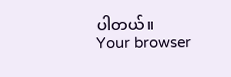ပါတယ်။
Your browser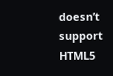doesn’t support HTML5